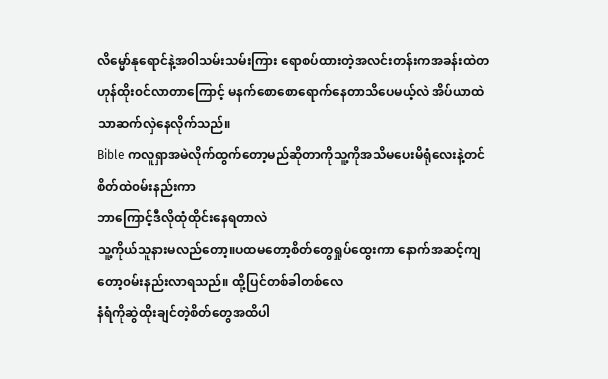လိမ္မော်နုရောင်နဲ့အ၀ါသမ်းသမ်းကြား ရောစပ်ထားတဲ့အလင်းတန်းကအခန်းထဲတဟုန်ထိုး၀င်လာတာကြောင့် မနက်စောစောရောက်နေတာသိပေမယ့်လဲ အိပ်ယာထဲသာဆက်လှဲနေလိုက်သည်။
Bible ကလူရှာအမဲလိုက်ထွက်တော့မည်ဆိုတာကိုသူ့ကိုအသိမပေးမိရုံလေးနဲ့တင်
စိတ်ထဲ၀မ်းနည်းကာ
ဘာကြောင့်ဒီလိုထုံထိုင်းနေရတာလဲ
သူ့ကိုယ်သူနားမလည်တော့။ပထမတော့စိတ်တွေရှုပ်ထွေးကာ နောက်အဆင့်ကျတော့၀မ်းနည်းလာရသည်။ ထို့ပြင်တစ်ခါတစ်လေ
နံရံကိုဆွဲထိုးချင်တဲ့စိတ်တွေအထိပါ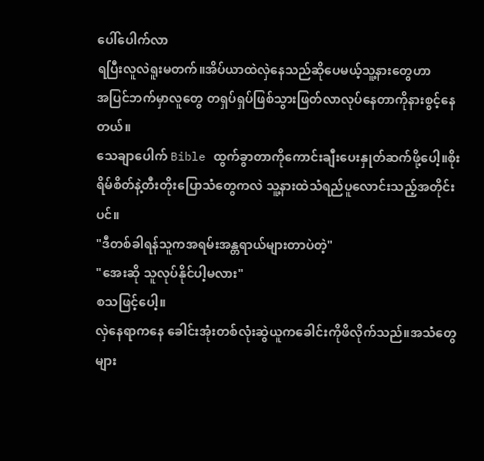ပေါ်ပေါက်လာ
ရပြီးလူလဲရူးမတက်။အိပ်ယာထဲလှဲနေသည်ဆိုပေမယ့်သူ့နားတွေဟာ
အပြင်ဘက်မှာလူတွေ တရှပ်ရှပ်ဖြစ်သွားဖြတ်လာလုပ်နေတာကိုနားစွင့်နေတယ်။
သေချာပေါက် Bible ထွက်ခွာတာကိုကောင်းချီးပေးနှုတ်ဆက်ဖို့ပေါ့။စိုးရိမ်စိတ်နဲ့တီးတိုးပြောသံတွေကလဲ သူ့နားထဲသံရည်ပူလောင်းသည့်အတိုင်းပင်။
"ဒီတစ်ခါရန်သူကအရမ်းအန္တရာယ်များတာပဲတဲ့"
"အေးဆို သူလုပ်နိုင်ပါ့မလား"
စသဖြင့်ပေါ့။
လှဲနေရာကနေ ခေါင်းအုံးတစ်လုံးဆွဲယူကခေါင်းကိုဖိလိုက်သည်။အသံတွေများ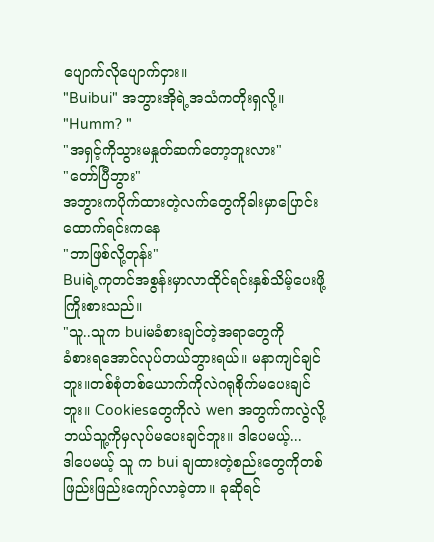ပျောက်လိုပျောက်ငှား။
"Buibui" အဘွားအိုရဲ့အသံကတိုးရှလို့။
"Humm? "
"အရှင့်ကိုသွားမနှုတ်ဆက်တော့ဘူးလား"
"တော်ပြီဘွား"
အဘွားကပိုက်ထားတဲ့လက်တွေကိုခါးမှာပြောင်းထောက်ရင်းကနေ
"ဘာဖြစ်လို့တုန်း"
Buiရဲ့ကုတင်အစွန်းမှာလာထိုင်ရင်းနှစ်သိမ့်ပေးဖို့ကြိုးစားသည်။
"သူ..သူက buiမခံစားချင်တဲ့အရာတွေကို
ခံစားရအောင်လုပ်တယ်ဘွားရယ်။ မနာကျင်ချင်ဘူး။တစ်စုံတစ်ယောက်ကိုလဲဂရုစိုက်မပေးချင်ဘူး။ Cookiesတွေကိုလဲ wen အတွက်ကလွဲလို့ဘယ်သူ့ကိုမှလုပ်မပေးချင်ဘူး။ ဒါပေမယ့်...
ဒါပေမယ့် သူ က bui ချထားတဲ့စည်းတွေကိုတစ်ဖြည်းဖြည်းကျော်လာခဲ့တာ။ ခုဆိုရင်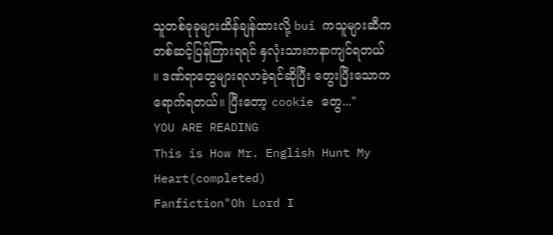သူတစ်ခုခုများထိန်ချန်ထားလို့ bui ကသူများဆီကတစ်ဆင့်ပြန်ကြားရရင် နှလုံးသားကနာကျင်ရတယ် ။ ဒဏ်ရာတွေများရလာခဲ့ရင်ဆိုပြီး တွေးပြီးသောကရောက်ရတယ်။ ပြီးတော့ cookie တွေ..."
YOU ARE READING
This is How Mr. English Hunt My Heart(completed)
Fanfiction"Oh Lord I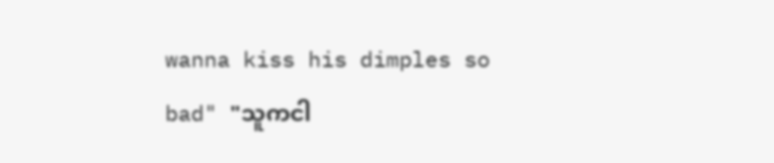wanna kiss his dimples so bad" "သူကငါ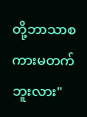တို့ဘာသာစကားမတက်ဘူးလား"